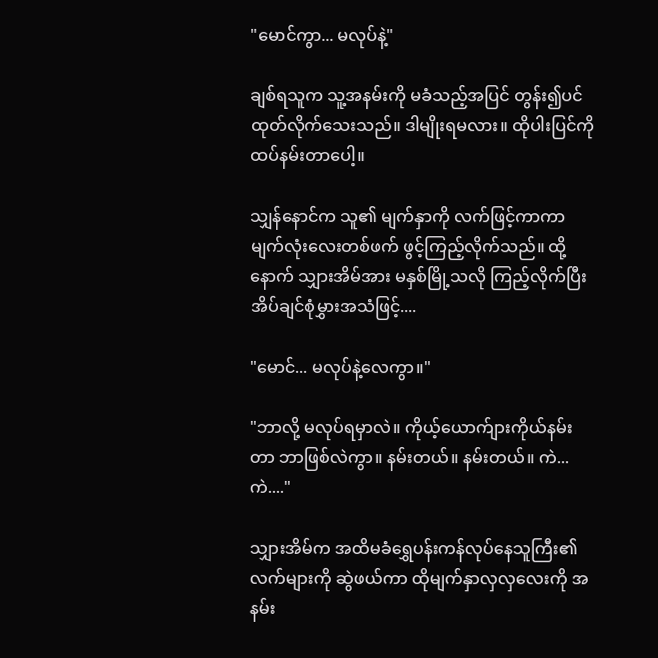"မောင်ကွာ... မလုပ်နဲ့"

ချစ်ရသူက သူ့အနမ်းကို မခံသည့်အပြင် တွန်း၍ပင် ထုတ်လိုက်သေးသည်။ ဒါမျိုးရမလား။ ထိုပါးပြင်ကို ထပ်နမ်းတာပေါ့။

သျှန်နောင်က သူ၏ မျက်နှာကို လက်ဖြင့်ကာကာ မျက်လုံးလေးတစ်ဖက် ဖွင့်ကြည့်လိုက်သည်။ ထို့နောက် သျှားအိမ်အား မနှစ်မြို့သလို ကြည့်လိုက်ပြီး အိပ်ချင်စုံမွှားအသံဖြင့်....

"မောင်... မလုပ်နဲ့လေကွာ။"

"ဘာလို့ မလုပ်ရမှာလဲ။ ကိုယ့်ယောက်ျားကိုယ်နမ်းတာ ဘာဖြစ်လဲကွာ။ နမ်းတယ်။ နမ်းတယ်။ ကဲ... ကဲ...."

သျှားအိမ်က အထိမခံရွှေပန်းကန်လုပ်နေသူကြီး၏ လက်များကို ဆွဲဖယ်ကာ ထိုမျက်နှာလှလှလေးကို အနမ်း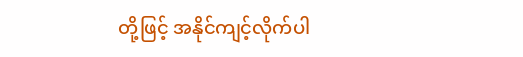တို့ဖြင့် အနိုင်ကျင့်လိုက်ပါ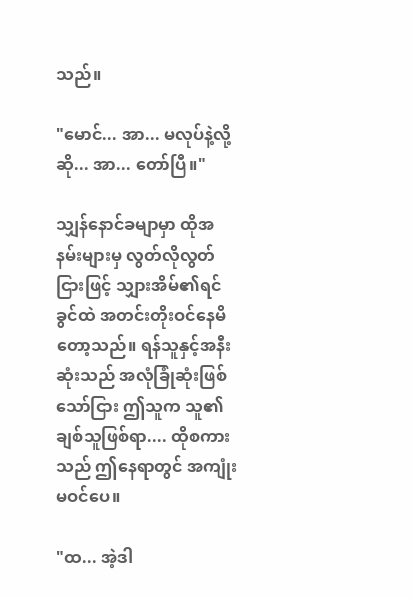သည်။

"မောင်... အာ... မလုပ်နဲ့လို့ဆို... အာ... တော်ပြီ။"

သျှန်နောင်ခမျာမှာ ထိုအနမ်းများမှ လွတ်လိုလွတ်ငြားဖြင့် သျှားအိမ်၏ရင်ခွင်ထဲ အတင်းတိုးဝင်နေမိတော့သည်။ ရန်သူနှင့်အနီးဆုံးသည် အလုံခြုံဆုံးဖြစ်သော်ငြား ဤသူက သူ၏ ချစ်သူဖြစ်ရာ.... ထိုစကားသည် ဤနေရာတွင် အကျုံးမဝင်ပေ။

"ထ... အဲ့ဒါ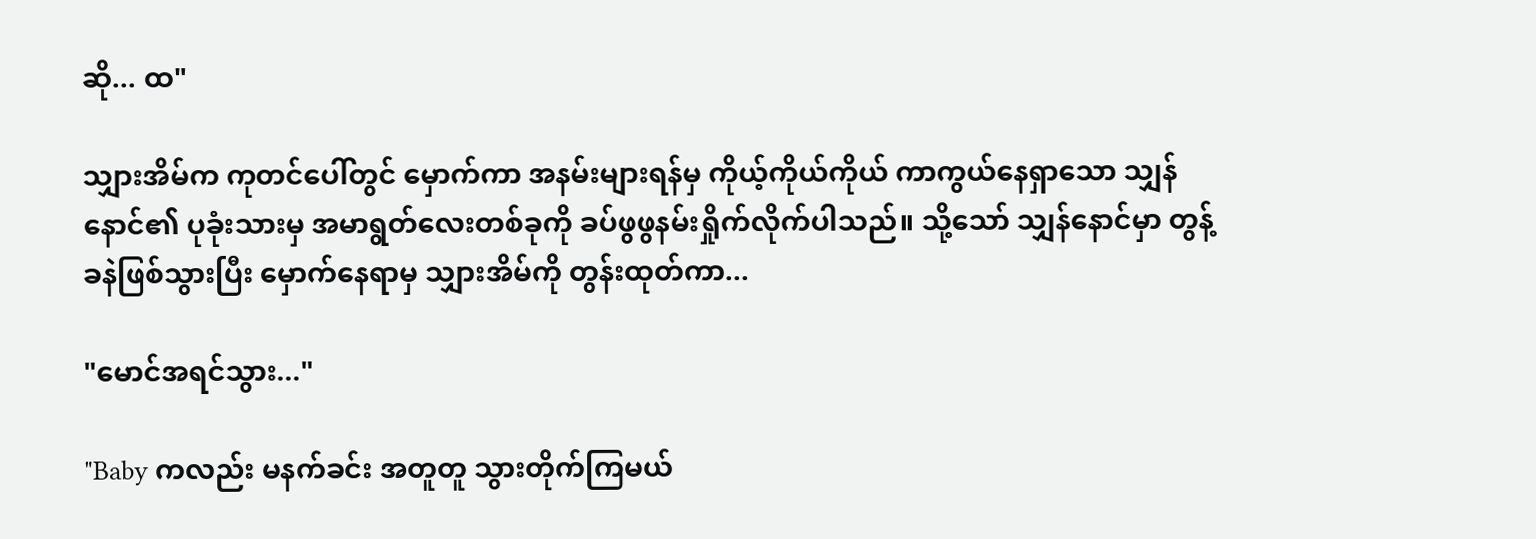ဆို... ထ"

သျှားအိမ်က ကုတင်ပေါ်တွင် မှောက်ကာ အနမ်းများရန်မှ ကိုယ့်ကိုယ်ကိုယ် ကာကွယ်နေရှာသော သျှန်နောင်၏ ပုခုံးသားမှ အမာရွတ်လေးတစ်ခုကို ခပ်ဖွဖွနမ်းရှိုက်လိုက်ပါသည်။ သို့သော် သျှန်နောင်မှာ တွန့်ခနဲဖြစ်သွားပြီး မှောက်နေရာမှ သျှားအိမ်ကို တွန်းထုတ်ကာ...

"မောင်အရင်သွား..."

"Baby ကလည်း မနက်ခင်း အတူတူ သွားတိုက်ကြမယ်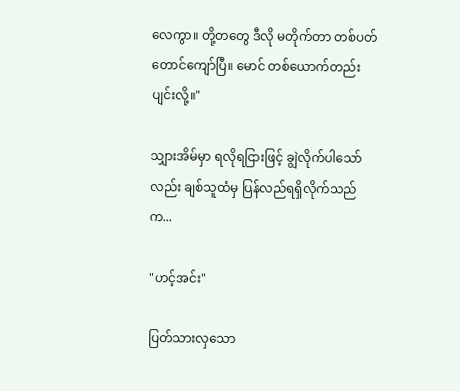လေကွာ။ တို့တတွေ ဒီလို မတိုက်တာ တစ်ပတ်တောင်ကျော်ပြီ။ မောင် တစ်ယောက်တည်း ပျင်းလို့။"

သျှားအိမ်မှာ ရလိုရငြားဖြင့် ချွဲလိုက်ပါသော်လည်း ချစ်သူထံမှ ပြန်လည်ရရှိလိုက်သည်က...

"ဟင့်အင်း"

ပြတ်သားလှသော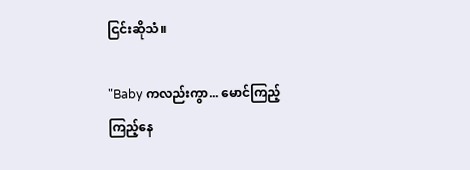ငြင်းဆိုသံ။

"Baby ကလည်းကွာ... မောင်ကြည့်ကြည့်နေ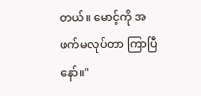တယ်။ မောင့်ကို အဖက်မလုပ်တာ ကြာပြီနော်။"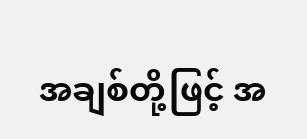အချစ်တို့ဖြင့် အ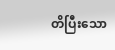တိပြီးသော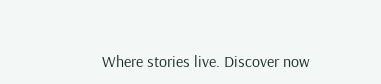Where stories live. Discover now